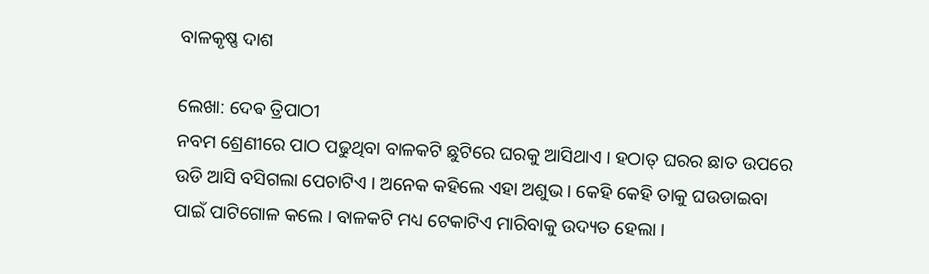ବାଳକୃଷ୍ଣ ଦାଶ

ଲେଖା: ଦେଵ ତ୍ରିପାଠୀ
ନବମ ଶ୍ରେଣୀରେ ପାଠ ପଢୁଥିବା ବାଳକଟି ଛୁଟିରେ ଘରକୁ ଆସିଥାଏ । ହଠାତ୍ ଘରର ଛାତ ଉପରେ ଉଡି ଆସି ବସିଗଲା ପେଚାଟିଏ । ଅନେକ କହିଲେ ଏହା ଅଶୁଭ । କେହି କେହି ତାକୁ ଘଉଡାଇବା ପାଇଁ ପାଟିଗୋଳ କଲେ । ବାଳକଟି ମଧ୍ୟ ଟେକାଟିଏ ମାରିବାକୁ ଉଦ୍ୟତ ହେଲା ।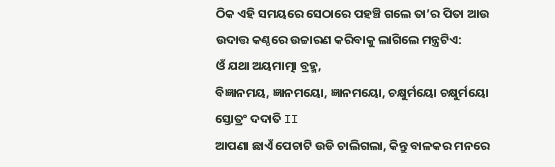ଠିକ ଏହି ସମୟରେ ସେଠାରେ ପହଞ୍ଚି ଗଲେ ତା’ର ପିତା ଆଉ ଉଦାତ୍ତ କଣ୍ଠରେ ଉଚ୍ଚାରଣ କରିବାକୁ ଲାଗିଲେ ମନ୍ତ୍ରଟିଏ:
ଓଁ ଯଥା ଅୟମାତ୍ମା ବ୍ରହ୍ମ,
ବିଜ୍ଞାନମୟ, ଜ୍ଞାନମୟୋ, ଜ୍ଞାନମୟୋ, ଚକ୍ଷୁର୍ମୟୋ ଚକ୍ଷୁର୍ମୟୋ ସ୍ତୋତ୍ରଂ ଦଦାତି II
ଆପଣା ଛାଏଁ ପେଚାଟି ଉଡି ଚାଲିଗଲା, କିନ୍ତୁ ବାଳକର ମନରେ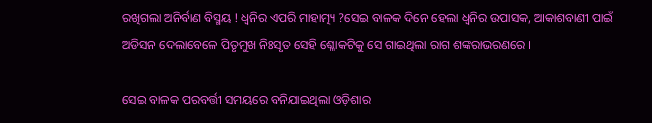ରଖିଗଲା ଅନିର୍ବାଣ ବିସ୍ମୟ ! ଧ୍ୱନିର ଏପରି ମାହାତ୍ମ୍ୟ ?ସେଇ ବାଳକ ଦିନେ ହେଲା ଧ୍ୱନିର ଉପାସକ, ଆକାଶବାଣୀ ପାଇଁ ଅଡିସନ ଦେଲାବେଳେ ପିତୃମୁଖ ନିଃସୃତ ସେହି ଶ୍ଳୋକଟିକୁ ସେ ଗାଇଥିଲା ରାଗ ଶଙ୍କରାଭରଣରେ ।

ସେଇ ବାଳକ ପରବର୍ତ୍ତୀ ସମୟରେ ବନିଯାଇଥିଲା ଓଡ଼ିଶାର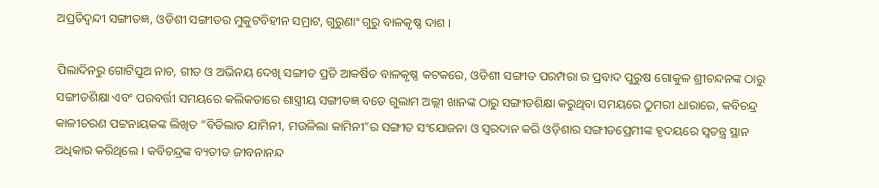ଅପ୍ରତିଦ୍ଵନ୍ଦୀ ସଙ୍ଗୀତଜ୍ଞ, ଓଡିଶୀ ସଙ୍ଗୀତର ମୁକୁଟବିହୀନ ସମ୍ରାଟ, ଗୁରୁଣାଂ ଗୁରୁ ବାଳକୃଷ୍ଣ ଦାଶ ।

ପିଲାଦିନରୁ ଗୋଟିପୁଅ ନାଚ, ଗୀତ ଓ ଅଭିନୟ ଦେଖି ସଙ୍ଗୀତ ପ୍ରତି ଆକର୍ଷିତ ବାଳକୃଷ୍ଣ କଟକରେ, ଓଡିଶୀ ସଙ୍ଗୀତ ପରମ୍ପରା ର ପ୍ରବାଦ ପୁରୁଷ ଗୋକୁଳ ଶ୍ରୀଚନ୍ଦନଙ୍କ ଠାରୁ ସଙ୍ଗୀତଶିକ୍ଷା ଏବଂ ପରବର୍ତ୍ତୀ ସମୟରେ କଲିକତାରେ ଶାସ୍ତ୍ରୀୟ ସଙ୍ଗୀତଜ୍ଞ ବଡେ ଗୁଲାମ ଅଲ୍ଲୀ ଖାନଙ୍କ ଠାରୁ ସଙ୍ଗୀତଶିକ୍ଷା କରୁଥିବା ସମୟରେ ଠୁମରୀ ଧାରାରେ, କବିଚନ୍ଦ୍ର କାଳୀଚରଣ ପଟ୍ଟନାୟକଙ୍କ ଲିଖିତ “ବିତିଲାତ ଯାମିନୀ, ମଉଳିଲା କାମିନୀ”ର ସଙ୍ଗୀତ ସଂଯୋଜନା ଓ ସ୍ବରଦାନ କରି ଓଡ଼ିଶାର ସଙ୍ଗୀତପ୍ରେମୀଙ୍କ ହୃଦୟରେ ସ୍ବତନ୍ତ୍ର ସ୍ଥାନ ଅଧିକାର କରିଥିଲେ । କବିଚନ୍ଦ୍ରଙ୍କ ବ୍ୟତୀତ ଜୀବନାନନ୍ଦ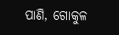ପାଣି, ଗୋକୁଳ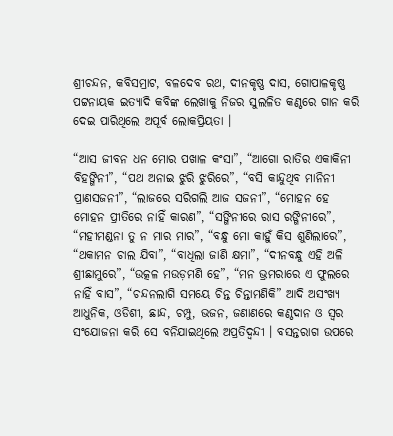ଶ୍ରୀଚନ୍ଦନ, କବିସମ୍ରାଟ, ବଳଦେବ ରଥ, ଦୀନକୃଷ୍ଣ ଦାସ, ଗୋପାଳକୃଷ୍ଣ ପଟ୍ଟନାୟକ ଇତ୍ୟାଦି କବିଙ୍କ ଲେଖାକୁ ନିଜର ସୁଲଳିତ କଣ୍ଠରେ ଗାନ କରି ଦେଇ ପାରିଥିଲେ ଅପୂର୍ବ ଲୋକପ୍ରିୟତା ।

“ଆସ ଜୀବନ ଧନ ମୋର ପଖାଳ କଂସା”, “ଆଗୋ ରାତିର ଏକାକିନୀ ବିହଙ୍ଗିନୀ”, “ପଥ ଅନାଇ ଝୁରି ଝୁରିରେ”, “ବସି କାନ୍ଦୁଥିବ ମାନିନୀ ପ୍ରାଣସଜନୀ”, “ଲାଜରେ ସରିଗଲି ଆଜ ସଜନୀ”, “ମୋହନ ହେ ମୋହନ ପ୍ରୀତିରେ ନାହିଁ କାରଣ”, “ସଙ୍ଗିନୀରେ ରାସ ରଙ୍ଗିନୀରେ”, “ମହୀମଣ୍ଡନା ତୁ ନ ମାର ମାର”, “ବନ୍ଧୁ ମୋ କାହୁଁ କିସ ଶୁଣିଲାରେ”, “ଥକାମନ ଚାଲ ଯିବା”, “ବାଧିଲା ଜାଣି କ୍ଷମା”, “ଦୀନବନ୍ଧୁ ଏହି ଅଳି ଶ୍ରୀଛାମୁରେ”, “ଉତ୍କଳ ମଉଡ଼ମଣି ହେ”, “ମନ ଭ୍ରମରାରେ ଏ ଫୁଲରେ ନାହିଁ ବାସ”, “ଚନ୍ଦନଲାଗି ସମୟେ ଚିନ୍ତ ଚିନ୍ତାମଣିକି” ଆଦି ଅସଂଖ୍ୟ ଆଧୁନିକ, ଓଡିଶୀ, ଛାନ୍ଦ, ଚମ୍ପୁ, ଭଜନ, ଜଣାଣରେ କଣ୍ଠଦାନ ଓ ସ୍ବର ସଂଯୋଜନା କରି ସେ ବନିଯାଇଥିଲେ ଅପ୍ରତିଦ୍ଵନ୍ଦୀ । ବସନ୍ତରାଗ ଉପରେ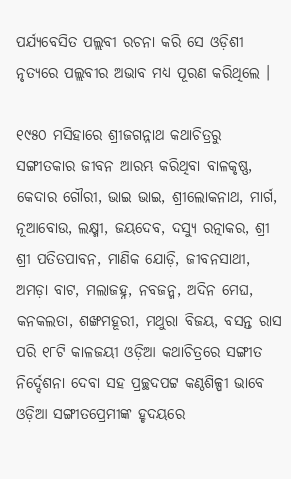ପର୍ଯ୍ୟବେସିତ ପଲ୍ଲବୀ ରଚନା କରି ସେ ଓଡ଼ିଶୀ ନୃତ୍ୟରେ ପଲ୍ଲବୀର ଅଭାବ ମଧ୍ୟ ପୂରଣ କରିଥିଲେ ।

୧୯୫୦ ମସିହାରେ ଶ୍ରୀଜଗନ୍ନାଥ କଥାଚିତ୍ରରୁ ସଙ୍ଗୀତକାର ଜୀବନ ଆରମ୍ଭ କରିଥିବା ବାଳକୃଷ୍ଣ, କେଦାର ଗୌରୀ, ଭାଇ ଭାଇ, ଶ୍ରୀଲୋକନାଥ, ମାର୍ଗ, ନୂଆବୋଉ, ଲକ୍ଷ୍ମୀ, ଜୟଦେବ, ଦସ୍ୟୁ ରତ୍ନାକର, ଶ୍ରୀ ଶ୍ରୀ ପତିତପାବନ, ମାଣିକ ଯୋଡ଼ି, ଜୀବନସାଥୀ, ଅମଡ଼ା ବାଟ, ମଲାଜହ୍ନ, ନବଜନ୍ମ, ଅଦିନ ମେଘ, କନକଲତା, ଶଙ୍ଖମହୂରୀ, ମଥୁରା ବିଜୟ, ବସନ୍ତ ରାସ ପରି ୧୮ଟି କାଳଜୟୀ ଓଡ଼ିଆ କଥାଚିତ୍ରରେ ସଙ୍ଗୀତ ନିର୍ଦ୍ଦେଶନା ଦେବା ସହ ପ୍ରଚ୍ଛଦପଟ୍ଟ କଣ୍ଠଶିଳ୍ପୀ ଭାବେ ଓଡ଼ିଆ ସଙ୍ଗୀତପ୍ରେମୀଙ୍କ ହୃଦୟରେ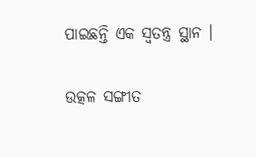ପାଇଛନ୍ତି ଏକ ସ୍ବତନ୍ତ୍ର ସ୍ଥାନ ।

ଉତ୍କଳ ସଙ୍ଗୀତ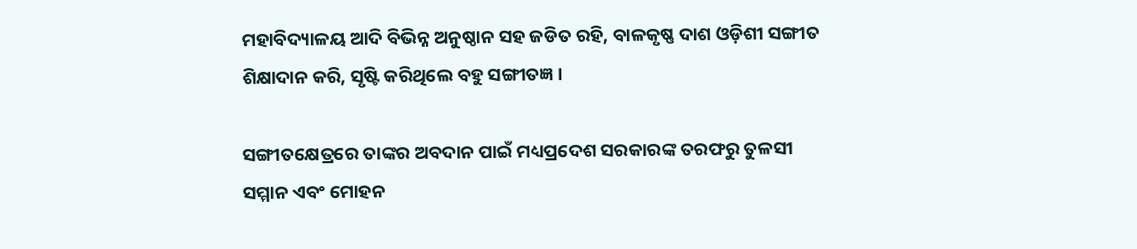ମହାବିଦ୍ୟାଳୟ ଆଦି ବିଭିନ୍ନ ଅନୁଷ୍ଠାନ ସହ ଜଡିତ ରହି, ବାଳକୃଷ୍ଣ ଦାଶ ଓଡ଼ିଶୀ ସଙ୍ଗୀତ ଶିକ୍ଷାଦାନ କରି, ସୃଷ୍ଟି କରିଥିଲେ ବହୁ ସଙ୍ଗୀତଜ୍ଞ ।

ସଙ୍ଗୀତକ୍ଷେତ୍ରରେ ତାଙ୍କର ଅବଦାନ ପାଇଁ ମଧ୍ୟପ୍ରଦେଶ ସରକାରଙ୍କ ତରଫରୁ ତୁଳସୀ ସମ୍ମାନ ଏବଂ ମୋହନ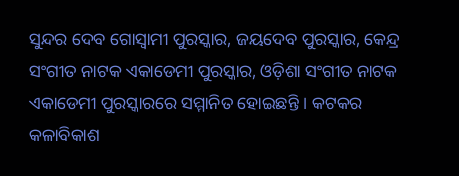ସୁନ୍ଦର ଦେବ ଗୋସ୍ଵାମୀ ପୁରସ୍କାର, ଜୟଦେବ ପୁରସ୍କାର, କେନ୍ଦ୍ର ସଂଗୀତ ନାଟକ ଏକାଡେମୀ ପୁରସ୍କାର, ଓଡ଼ିଶା ସଂଗୀତ ନାଟକ ଏକାଡେମୀ ପୁରସ୍କାରରେ ସମ୍ମାନିତ ହୋଇଛନ୍ତି । କଟକର କଳାବିକାଶ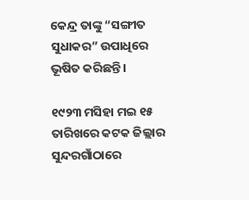କେନ୍ଦ୍ର ତାଙ୍କୁ “ସଙ୍ଗୀତ ସୁଧାକର” ଉପାଧିରେ ଭୂଷିତ କରିଛନ୍ତି ।

୧୯୨୩ ମସିହା ମଇ ୧୫ ତାରିଖରେ କଟକ ଜିଲ୍ଲାର ସୁନ୍ଦରଗାଁଠାରେ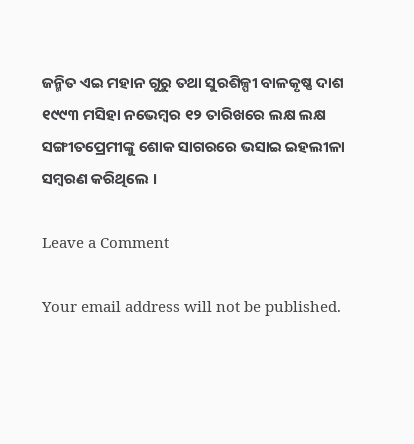ଜନ୍ମିତ ଏଇ ମହାନ ଗୁରୁ ତଥା ସୁରଶିଳ୍ପୀ ବାଳକୃଷ୍ଣ ଦାଶ ୧୯୯୩ ମସିହା ନଭେମ୍ବର ୧୨ ତାରିଖରେ ଲକ୍ଷ ଲକ୍ଷ ସଙ୍ଗୀତପ୍ରେମୀଙ୍କୁ ଶୋକ ସାଗରରେ ଭସାଇ ଇହଲୀଳା ସମ୍ବରଣ କରିଥିଲେ ।

Leave a Comment

Your email address will not be published.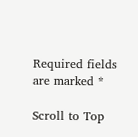Required fields are marked *

Scroll to Top